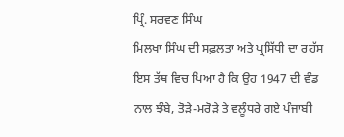ਪ੍ਰਿੰ. ਸਰਵਣ ਸਿੰਘ
ਮਿਲਖਾ ਸਿੰਘ ਦੀ ਸਫ਼ਲਤਾ ਅਤੇ ਪ੍ਰਸਿੱਧੀ ਦਾ ਰਹੱਸ ਇਸ ਤੱਥ ਵਿਚ ਪਿਆ ਹੈ ਕਿ ਉਹ 1947 ਦੀ ਵੰਡ ਨਾਲ ਝੰਬੇ, ਤੋੜੇ-ਮਰੋੜੇ ਤੇ ਵਲੂੰਧਰੇ ਗਏ ਪੰਜਾਬੀ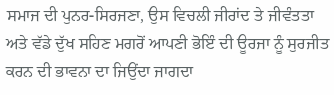ਸਮਾਜ ਦੀ ਪੁਨਰ-ਸਿਰਜਣਾ, ਉਸ ਵਿਚਲੀ ਜੀਰਾਂਦ ਤੇ ਜੀਵੰਤਤਾ ਅਤੇ ਵੱਡੇ ਦੁੱਖ ਸਹਿਣ ਮਗਰੋਂ ਆਪਣੀ ਭੋਇੰ ਦੀ ਊਰਜਾ ਨੂੰ ਸੁਰਜੀਤ ਕਰਨ ਦੀ ਭਾਵਨਾ ਦਾ ਜਿਉਂਦਾ ਜਾਗਦਾ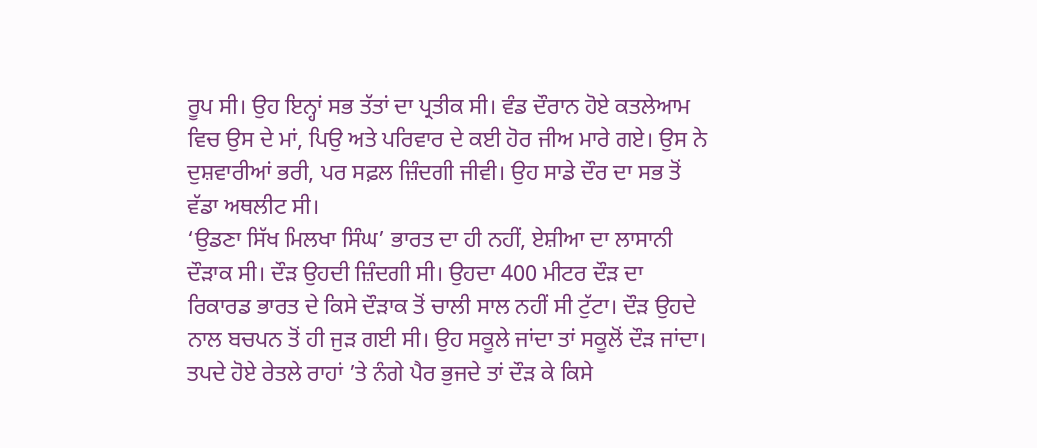ਰੂਪ ਸੀ। ਉਹ ਇਨ੍ਹਾਂ ਸਭ ਤੱਤਾਂ ਦਾ ਪ੍ਰਤੀਕ ਸੀ। ਵੰਡ ਦੌਰਾਨ ਹੋਏ ਕਤਲੇਆਮ ਵਿਚ ਉਸ ਦੇ ਮਾਂ, ਪਿਉ ਅਤੇ ਪਰਿਵਾਰ ਦੇ ਕਈ ਹੋਰ ਜੀਅ ਮਾਰੇ ਗਏ। ਉਸ ਨੇ ਦੁਸ਼ਵਾਰੀਆਂ ਭਰੀ, ਪਰ ਸਫ਼ਲ ਜ਼ਿੰਦਗੀ ਜੀਵੀ। ਉਹ ਸਾਡੇ ਦੌਰ ਦਾ ਸਭ ਤੋਂ ਵੱਡਾ ਅਥਲੀਟ ਸੀ।
‘ਉਡਣਾ ਸਿੱਖ ਮਿਲਖਾ ਸਿੰਘ’ ਭਾਰਤ ਦਾ ਹੀ ਨਹੀਂ, ਏਸ਼ੀਆ ਦਾ ਲਾਸਾਨੀ ਦੌੜਾਕ ਸੀ। ਦੌੜ ਉਹਦੀ ਜ਼ਿੰਦਗੀ ਸੀ। ਉਹਦਾ 400 ਮੀਟਰ ਦੌੜ ਦਾ ਰਿਕਾਰਡ ਭਾਰਤ ਦੇ ਕਿਸੇ ਦੌੜਾਕ ਤੋਂ ਚਾਲੀ ਸਾਲ ਨਹੀਂ ਸੀ ਟੁੱਟਾ। ਦੌੜ ਉਹਦੇ ਨਾਲ ਬਚਪਨ ਤੋਂ ਹੀ ਜੁੜ ਗਈ ਸੀ। ਉਹ ਸਕੂਲੇ ਜਾਂਦਾ ਤਾਂ ਸਕੂਲੋਂ ਦੌੜ ਜਾਂਦਾ। ਤਪਦੇ ਹੋਏ ਰੇਤਲੇ ਰਾਹਾਂ ’ਤੇ ਨੰਗੇ ਪੈਰ ਭੁਜਦੇ ਤਾਂ ਦੌੜ ਕੇ ਕਿਸੇ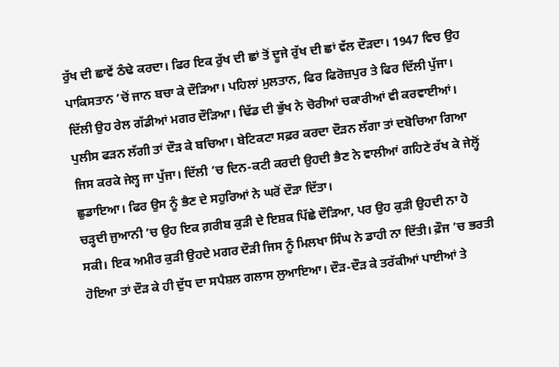ਰੁੱਖ ਦੀ ਛਾਵੇਂ ਠੰਢੇ ਕਰਦਾ। ਫਿਰ ਇਕ ਰੁੱਖ ਦੀ ਛਾਂ ਤੋਂ ਦੂਜੇ ਰੁੱਖ ਦੀ ਛਾਂ ਵੱਲ ਦੌੜਦਾ। 1947 ਵਿਚ ਉਹ ਪਾਕਿਸਤਾਨ ’ਚੋਂ ਜਾਨ ਬਚਾ ਕੇ ਦੌੜਿਆ। ਪਹਿਲਾਂ ਮੁਲਤਾਨ, ਫਿਰ ਫਿਰੋਜ਼ਪੁਰ ਤੇ ਫਿਰ ਦਿੱਲੀ ਪੁੱਜਾ। ਦਿੱਲੀ ਉਹ ਰੇਲ ਗੱਡੀਆਂ ਮਗਰ ਦੌੜਿਆ। ਢਿੱਡ ਦੀ ਭੁੱਖ ਨੇ ਚੋਰੀਆਂ ਚਕਾਰੀਆਂ ਵੀ ਕਰਵਾਈਆਂ। ਪੁਲੀਸ ਫੜਨ ਲੱਗੀ ਤਾਂ ਦੌੜ ਕੇ ਬਚਿਆ। ਬੇਟਿਕਟਾ ਸਫ਼ਰ ਕਰਦਾ ਦੌੜਨ ਲੱਗਾ ਤਾਂ ਦਬੋਚਿਆ ਗਿਆ ਜਿਸ ਕਰਕੇ ਜੇਲ੍ਹ ਜਾ ਪੁੱਜਾ। ਦਿੱਲੀ ’ਚ ਦਿਨ-ਕਟੀ ਕਰਦੀ ਉਹਦੀ ਭੈਣ ਨੇ ਵਾਲੀਆਂ ਗਹਿਣੇ ਰੱਖ ਕੇ ਜੇਲ੍ਹੋਂ ਛੁਡਾਇਆ। ਫਿਰ ਉਸ ਨੂੰ ਭੈਣ ਦੇ ਸਹੁਰਿਆਂ ਨੇ ਘਰੋਂ ਦੌੜਾ ਦਿੱਤਾ।
ਚੜ੍ਹਦੀ ਜੁਆਨੀ ’ਚ ਉਹ ਇਕ ਗ਼ਰੀਬ ਕੁੜੀ ਦੇ ਇਸ਼ਕ ਪਿੱਛੇ ਦੌੜਿਆ, ਪਰ ਉਹ ਕੁੜੀ ਉਹਦੀ ਨਾ ਹੋ ਸਕੀ। ਇਕ ਅਮੀਰ ਕੁੜੀ ਉਹਦੇ ਮਗਰ ਦੌੜੀ ਜਿਸ ਨੂੰ ਮਿਲਖਾ ਸਿੰਘ ਨੇ ਡਾਹੀ ਨਾ ਦਿੱਤੀ। ਫ਼ੌਜ ’ਚ ਭਰਤੀ ਹੋਇਆ ਤਾਂ ਦੌੜ ਕੇ ਹੀ ਦੁੱਧ ਦਾ ਸਪੈਸ਼ਲ ਗਲਾਸ ਲੁਆਇਆ। ਦੌੜ-ਦੌੜ ਕੇ ਤਰੱਕੀਆਂ ਪਾਈਆਂ ਤੇ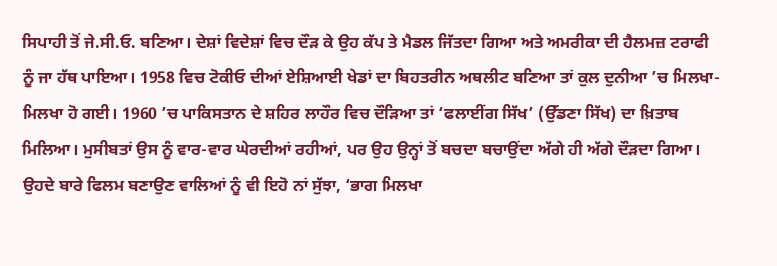ਸਿਪਾਹੀ ਤੋਂ ਜੇ.ਸੀ.ਓ. ਬਣਿਆ। ਦੇਸ਼ਾਂ ਵਿਦੇਸ਼ਾਂ ਵਿਚ ਦੌੜ ਕੇ ਉਹ ਕੱਪ ਤੇ ਮੈਡਲ ਜਿੱਤਦਾ ਗਿਆ ਅਤੇ ਅਮਰੀਕਾ ਦੀ ਹੈਲਮਜ਼ ਟਰਾਫੀ ਨੂੰ ਜਾ ਹੱਥ ਪਾਇਆ। 1958 ਵਿਚ ਟੋਕੀਓ ਦੀਆਂ ਏਸ਼ਿਆਈ ਖੇਡਾਂ ਦਾ ਬਿਹਤਰੀਨ ਅਥਲੀਟ ਬਣਿਆ ਤਾਂ ਕੁਲ ਦੁਨੀਆ ’ਚ ਮਿਲਖਾ-ਮਿਲਖਾ ਹੋ ਗਈ। 1960 ’ਚ ਪਾਕਿਸਤਾਨ ਦੇ ਸ਼ਹਿਰ ਲਾਹੌਰ ਵਿਚ ਦੌੜਿਆ ਤਾਂ ‘ਫਲਾਈਂਗ ਸਿੱਖ’ (ਉੱਡਣਾ ਸਿੱਖ) ਦਾ ਖ਼ਿਤਾਬ ਮਿਲਿਆ। ਮੁਸੀਬਤਾਂ ਉਸ ਨੂੰ ਵਾਰ-ਵਾਰ ਘੇਰਦੀਆਂ ਰਹੀਆਂ, ਪਰ ਉਹ ਉਨ੍ਹਾਂ ਤੋਂ ਬਚਦਾ ਬਚਾਉਂਦਾ ਅੱਗੇ ਹੀ ਅੱਗੇ ਦੌੜਦਾ ਗਿਆ। ਉਹਦੇ ਬਾਰੇ ਫਿਲਮ ਬਣਾਉਣ ਵਾਲਿਆਂ ਨੂੰ ਵੀ ਇਹੋ ਨਾਂ ਸੁੱਝਾ, ‘ਭਾਗ ਮਿਲਖਾ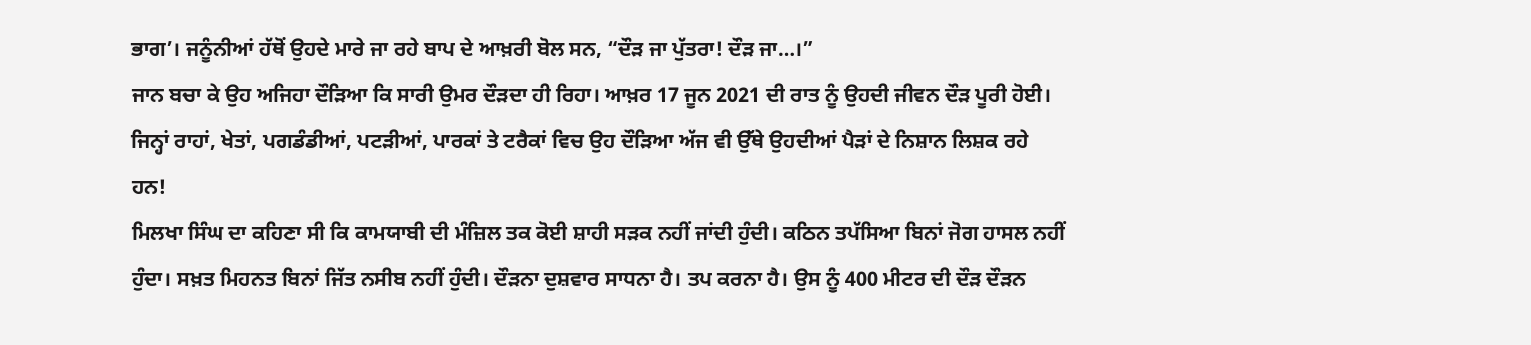ਭਾਗ’। ਜਨੂੰਨੀਆਂ ਹੱਥੋਂ ਉਹਦੇ ਮਾਰੇ ਜਾ ਰਹੇ ਬਾਪ ਦੇ ਆਖ਼ਰੀ ਬੋਲ ਸਨ, “ਦੌੜ ਜਾ ਪੁੱਤਰਾ! ਦੌੜ ਜਾ…।”
ਜਾਨ ਬਚਾ ਕੇ ਉਹ ਅਜਿਹਾ ਦੌੜਿਆ ਕਿ ਸਾਰੀ ਉਮਰ ਦੌੜਦਾ ਹੀ ਰਿਹਾ। ਆਖ਼ਰ 17 ਜੂਨ 2021 ਦੀ ਰਾਤ ਨੂੰ ਉਹਦੀ ਜੀਵਨ ਦੌੜ ਪੂਰੀ ਹੋਈ। ਜਿਨ੍ਹਾਂ ਰਾਹਾਂ, ਖੇਤਾਂ, ਪਗਡੰਡੀਆਂ, ਪਟੜੀਆਂ, ਪਾਰਕਾਂ ਤੇ ਟਰੈਕਾਂ ਵਿਚ ਉਹ ਦੌੜਿਆ ਅੱਜ ਵੀ ਉੱਥੇ ਉਹਦੀਆਂ ਪੈੜਾਂ ਦੇ ਨਿਸ਼ਾਨ ਲਿਸ਼ਕ ਰਹੇ ਹਨ!
ਮਿਲਖਾ ਸਿੰਘ ਦਾ ਕਹਿਣਾ ਸੀ ਕਿ ਕਾਮਯਾਬੀ ਦੀ ਮੰਜ਼ਿਲ ਤਕ ਕੋਈ ਸ਼ਾਹੀ ਸੜਕ ਨਹੀਂ ਜਾਂਦੀ ਹੁੰਦੀ। ਕਠਿਨ ਤਪੱਸਿਆ ਬਿਨਾਂ ਜੋਗ ਹਾਸਲ ਨਹੀਂ ਹੁੰਦਾ। ਸਖ਼ਤ ਮਿਹਨਤ ਬਿਨਾਂ ਜਿੱਤ ਨਸੀਬ ਨਹੀਂ ਹੁੰਦੀ। ਦੌੜਨਾ ਦੁਸ਼ਵਾਰ ਸਾਧਨਾ ਹੈ। ਤਪ ਕਰਨਾ ਹੈ। ਉਸ ਨੂੰ 400 ਮੀਟਰ ਦੀ ਦੌੜ ਦੌੜਨ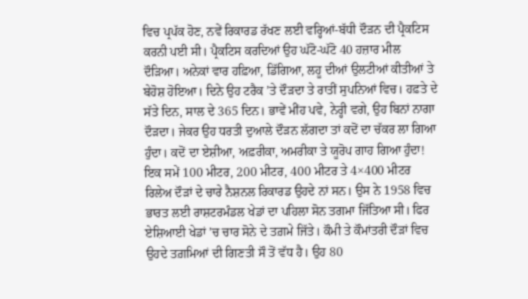ਵਿਚ ਪ੍ਰਪੱਕ ਹੋਣ, ਨਵੇਂ ਰਿਕਾਰਡ ਰੱਖਣ ਲਈ ਵਰ੍ਹਿਆਂ-ਬੱਧੀ ਦੌੜਨ ਦੀ ਪ੍ਰੈਕਟਿਸ ਕਰਨੀ ਪਈ ਸੀ। ਪ੍ਰੈਕਟਿਸ ਕਰਦਿਆਂ ਉਹ ਘੱਟੋ-ਘੱਟੋ 40 ਹਜ਼ਾਰ ਮੀਲ ਦੌੜਿਆ। ਅਨੇਕਾਂ ਵਾਰ ਹਫ਼ਿਆ, ਡਿੱਗਿਆ, ਲਹੂ ਦੀਆਂ ਉਲਟੀਆਂ ਕੀਤੀਆਂ ਤੇ ਬੇਹੋਸ਼ ਹੋਇਆ। ਦਿਨੇ ਉਹ ਟਰੈਕ ’ਤੇ ਦੌੜਦਾ ਤੇ ਰਾਤੀਂ ਸੁਪਨਿਆਂ ਵਿਚ। ਹਫ਼ਤੇ ਦੇ ਸੱਤੇ ਦਿਨ, ਸਾਲ ਦੇ 365 ਦਿਨ। ਭਾਵੇਂ ਮੀਂਹ ਪਵੇ, ਨੇਰ੍ਹੀ ਵਗੇ, ਉਹ ਬਿਨਾਂ ਨਾਗਾ ਦੌੜਦਾ। ਜੇਕਰ ਉਹ ਧਰਤੀ ਦੁਆਲੇ ਦੌੜਨ ਲੱਗਦਾ ਤਾਂ ਕਦੋਂ ਦਾ ਚੱਕਰ ਲਾ ਗਿਆ ਹੁੰਦਾ। ਕਦੋਂ ਦਾ ਏਸ਼ੀਆ, ਅਫ਼ਰੀਕਾ, ਅਮਰੀਕਾ ਤੇ ਯੂਰੋਪ ਗਾਹ ਗਿਆ ਹੁੰਦਾ!
ਇਕ ਸਮੇਂ 100 ਮੀਟਰ, 200 ਮੀਟਰ, 400 ਮੀਟਰ ਤੇ 4×400 ਮੀਟਰ ਰਿਲੇਅ ਦੌੜਾਂ ਦੇ ਚਾਰੇ ਨੈਸ਼ਨਲ ਰਿਕਾਰਡ ਉਹਦੇ ਨਾਂ ਸਨ। ਉਸ ਨੇ 1958 ਵਿਚ ਭਾਰਤ ਲਈ ਰਾਸ਼ਟਰਮੰਡਲ ਖੇਡਾਂ ਦਾ ਪਹਿਲਾ ਸੋਨ ਤਗਮਾ ਜਿੱਤਿਆ ਸੀ। ਫਿਰ ਏਸ਼ਿਆਈ ਖੇਡਾਂ ’ਚ ਚਾਰ ਸੋਨੇ ਦੇ ਤਗ਼ਮੇ ਜਿੱਤੇ। ਕੌਮੀ ਤੇ ਕੌਮਾਂਤਰੀ ਦੌੜਾਂ ਵਿਚ ਉਹਦੇ ਤਗ਼ਮਿਆਂ ਦੀ ਗਿਣਤੀ ਸੌ ਤੋਂ ਵੱਧ ਹੈ। ਉਹ 80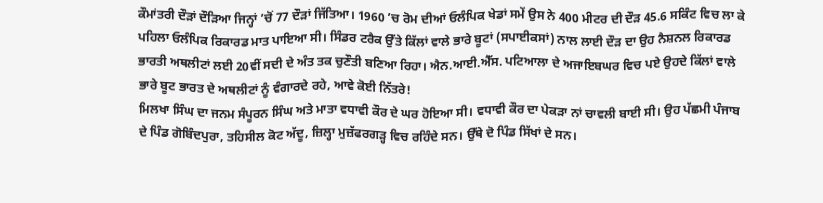ਕੌਮਾਂਤਰੀ ਦੌੜਾਂ ਦੌੜਿਆ ਜਿਨ੍ਹਾਂ ’ਚੋਂ 77 ਦੌੜਾਂ ਜਿੱਤਿਆ। 1960 ’ਚ ਰੋਮ ਦੀਆਂ ਓਲੰਪਿਕ ਖੇਡਾਂ ਸਮੇਂ ਉਸ ਨੇ 400 ਮੀਟਰ ਦੀ ਦੌੜ 45.6 ਸਕਿੰਟ ਵਿਚ ਲਾ ਕੇ ਪਹਿਲਾ ਓਲੰਪਿਕ ਰਿਕਾਰਡ ਮਾਤ ਪਾਇਆ ਸੀ। ਸਿੰਡਰ ਟਰੈਕ ਉੱਤੇ ਕਿੱਲਾਂ ਵਾਲੇ ਭਾਰੇ ਬੂਟਾਂ (ਸਪਾਈਕਸਾਂ) ਨਾਲ ਲਾਈ ਦੌੜ ਦਾ ਉਹ ਨੈਸ਼ਨਲ ਰਿਕਾਰਡ ਭਾਰਤੀ ਅਥਲੀਟਾਂ ਲਈ 20ਵੀਂ ਸਦੀ ਦੇ ਅੰਤ ਤਕ ਚੁਣੌਤੀ ਬਣਿਆ ਰਿਹਾ। ਐਨ.ਆਈ.ਐੱਸ. ਪਟਿਆਲਾ ਦੇ ਅਜਾਇਬਘਰ ਵਿਚ ਪਏ ਉਹਦੇ ਕਿੱਲਾਂ ਵਾਲੇ ਭਾਰੇ ਬੂਟ ਭਾਰਤ ਦੇ ਅਥਲੀਟਾਂ ਨੂੰ ਵੰਗਾਰਦੇ ਰਹੇ, ਆਵੇ ਕੋਈ ਨਿੱਤਰੇ!
ਮਿਲਖਾ ਸਿੰਘ ਦਾ ਜਨਮ ਸੰਪੂਰਨ ਸਿੰਘ ਅਤੇ ਮਾਤਾ ਵਧਾਵੀ ਕੌਰ ਦੇ ਘਰ ਹੋਇਆ ਸੀ। ਵਧਾਵੀ ਕੌਰ ਦਾ ਪੇਕੜਾ ਨਾਂ ਚਾਵਲੀ ਬਾਈ ਸੀ। ਉਹ ਪੱਛਮੀ ਪੰਜਾਬ ਦੇ ਪਿੰਡ ਗੋਬਿੰਦਪੁਰਾ, ਤਹਿਸੀਲ ਕੋਟ ਅੱਦੂ, ਜ਼ਿਲ੍ਹਾ ਮੁਜ਼ੱਫਰਗੜ੍ਹ ਵਿਚ ਰਹਿੰਦੇ ਸਨ। ਉੱਥੇ ਦੋ ਪਿੰਡ ਸਿੱਖਾਂ ਦੇ ਸਨ।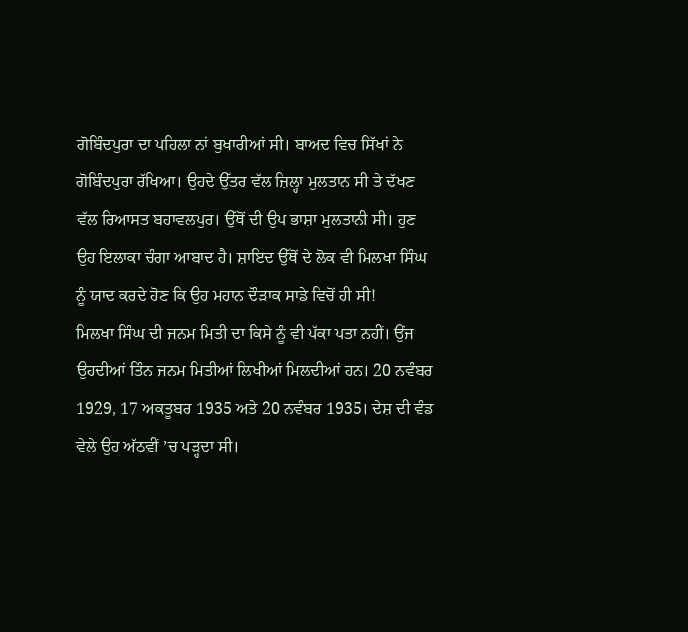ਗੋਬਿੰਦਪੁਰਾ ਦਾ ਪਹਿਲਾ ਨਾਂ ਬੁਖਾਰੀਆਂ ਸੀ। ਬਾਅਦ ਵਿਚ ਸਿੱਖਾਂ ਨੇ ਗੋਬਿੰਦਪੁਰਾ ਰੱਖਿਆ। ਉਹਦੇ ਉੱਤਰ ਵੱਲ ਜ਼ਿਲ੍ਹਾ ਮੁਲਤਾਨ ਸੀ ਤੇ ਦੱਖਣ ਵੱਲ ਰਿਆਸਤ ਬਹਾਵਲਪੁਰ। ਉੱਥੋਂ ਦੀ ਉਪ ਭਾਸ਼ਾ ਮੁਲਤਾਨੀ ਸੀ। ਹੁਣ ਉਹ ਇਲਾਕਾ ਚੰਗਾ ਆਬਾਦ ਹੈ। ਸ਼ਾਇਦ ਉੱਥੋਂ ਦੇ ਲੋਕ ਵੀ ਮਿਲਖਾ ਸਿੰਘ ਨੂੰ ਯਾਦ ਕਰਦੇ ਹੋਣ ਕਿ ਉਹ ਮਹਾਨ ਦੌੜਾਕ ਸਾਡੇ ਵਿਚੋਂ ਹੀ ਸੀ!
ਮਿਲਖਾ ਸਿੰਘ ਦੀ ਜਨਮ ਮਿਤੀ ਦਾ ਕਿਸੇ ਨੂੰ ਵੀ ਪੱਕਾ ਪਤਾ ਨਹੀਂ। ਉਂਜ ਉਹਦੀਆਂ ਤਿੰਨ ਜਨਮ ਮਿਤੀਆਂ ਲਿਖੀਆਂ ਮਿਲਦੀਆਂ ਹਨ। 20 ਨਵੰਬਰ 1929, 17 ਅਕਤੂਬਰ 1935 ਅਤੇ 20 ਨਵੰਬਰ 1935। ਦੇਸ਼ ਦੀ ਵੰਡ ਵੇਲੇ ਉਹ ਅੱਠਵੀਂ ’ਚ ਪੜ੍ਹਦਾ ਸੀ।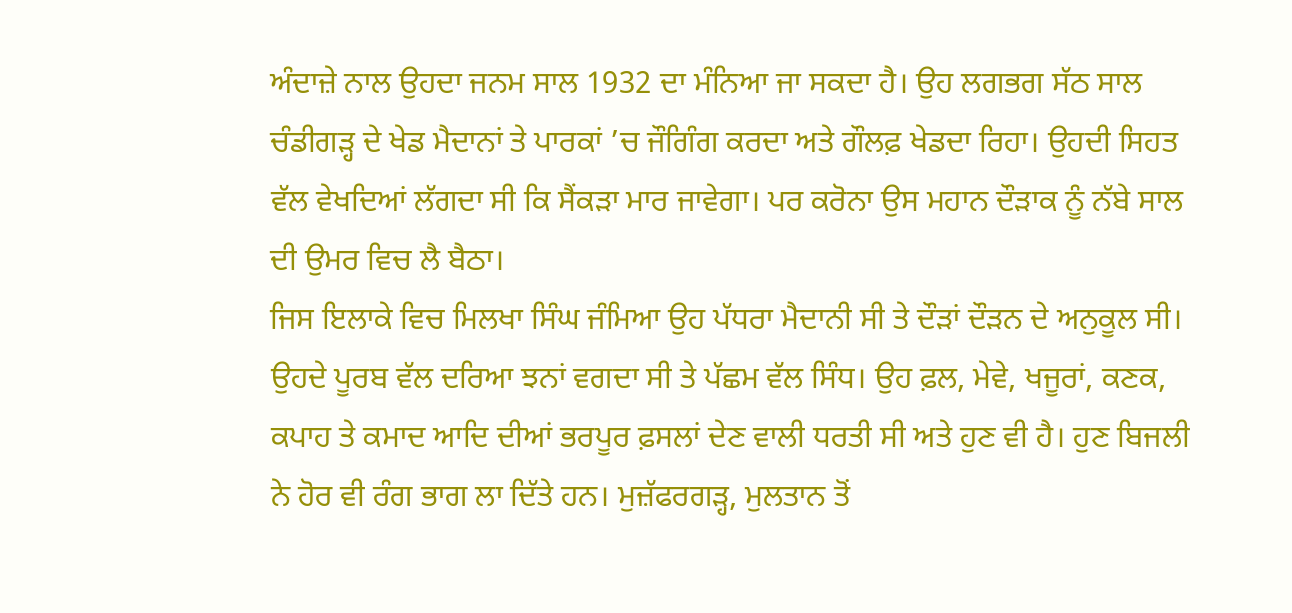ਅੰਦਾਜ਼ੇ ਨਾਲ ਉਹਦਾ ਜਨਮ ਸਾਲ 1932 ਦਾ ਮੰਨਿਆ ਜਾ ਸਕਦਾ ਹੈ। ਉਹ ਲਗਭਗ ਸੱਠ ਸਾਲ ਚੰਡੀਗੜ੍ਹ ਦੇ ਖੇਡ ਮੈਦਾਨਾਂ ਤੇ ਪਾਰਕਾਂ ’ਚ ਜੌਗਿੰਗ ਕਰਦਾ ਅਤੇ ਗੌਲਫ਼ ਖੇਡਦਾ ਰਿਹਾ। ਉਹਦੀ ਸਿਹਤ ਵੱਲ ਵੇਖਦਿਆਂ ਲੱਗਦਾ ਸੀ ਕਿ ਸੈਂਕੜਾ ਮਾਰ ਜਾਵੇਗਾ। ਪਰ ਕਰੋਨਾ ਉਸ ਮਹਾਨ ਦੌੜਾਕ ਨੂੰ ਨੱਬੇ ਸਾਲ ਦੀ ਉਮਰ ਵਿਚ ਲੈ ਬੈਠਾ।
ਜਿਸ ਇਲਾਕੇ ਵਿਚ ਮਿਲਖਾ ਸਿੰਘ ਜੰਮਿਆ ਉਹ ਪੱਧਰਾ ਮੈਦਾਨੀ ਸੀ ਤੇ ਦੌੜਾਂ ਦੌੜਨ ਦੇ ਅਨੁਕੂਲ ਸੀ। ਉਹਦੇ ਪੂਰਬ ਵੱਲ ਦਰਿਆ ਝਨਾਂ ਵਗਦਾ ਸੀ ਤੇ ਪੱਛਮ ਵੱਲ ਸਿੰਧ। ਉਹ ਫ਼ਲ, ਮੇਵੇ, ਖਜੂਰਾਂ, ਕਣਕ, ਕਪਾਹ ਤੇ ਕਮਾਦ ਆਦਿ ਦੀਆਂ ਭਰਪੂਰ ਫ਼ਸਲਾਂ ਦੇਣ ਵਾਲੀ ਧਰਤੀ ਸੀ ਅਤੇ ਹੁਣ ਵੀ ਹੈ। ਹੁਣ ਬਿਜਲੀ ਨੇ ਹੋਰ ਵੀ ਰੰਗ ਭਾਗ ਲਾ ਦਿੱਤੇ ਹਨ। ਮੁਜ਼ੱਫਰਗੜ੍ਹ, ਮੁਲਤਾਨ ਤੋਂ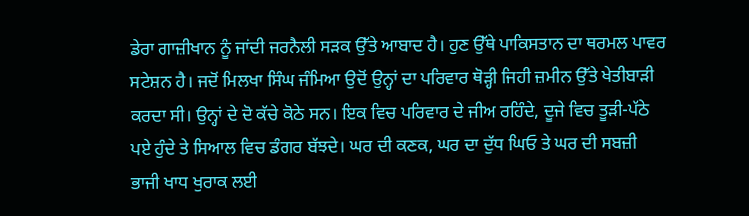ਡੇਰਾ ਗਾਜ਼ੀਖਾਨ ਨੂੰ ਜਾਂਦੀ ਜਰਨੈਲੀ ਸੜਕ ਉੱਤੇ ਆਬਾਦ ਹੈ। ਹੁਣ ਉੱਥੇ ਪਾਕਿਸਤਾਨ ਦਾ ਥਰਮਲ ਪਾਵਰ ਸਟੇਸ਼ਨ ਹੈ। ਜਦੋਂ ਮਿਲਖਾ ਸਿੰਘ ਜੰਮਿਆ ਉਦੋਂ ਉਨ੍ਹਾਂ ਦਾ ਪਰਿਵਾਰ ਥੋੜ੍ਹੀ ਜਿਹੀ ਜ਼ਮੀਨ ਉੱਤੇ ਖੇਤੀਬਾੜੀ ਕਰਦਾ ਸੀ। ਉਨ੍ਹਾਂ ਦੇ ਦੋ ਕੱਚੇ ਕੋਠੇ ਸਨ। ਇਕ ਵਿਚ ਪਰਿਵਾਰ ਦੇ ਜੀਅ ਰਹਿੰਦੇ, ਦੂਜੇ ਵਿਚ ਤੂੜੀ-ਪੱਠੇ ਪਏ ਹੁੰਦੇ ਤੇ ਸਿਆਲ ਵਿਚ ਡੰਗਰ ਬੱਝਦੇ। ਘਰ ਦੀ ਕਣਕ, ਘਰ ਦਾ ਦੁੱਧ ਘਿਓ ਤੇ ਘਰ ਦੀ ਸਬਜ਼ੀ ਭਾਜੀ ਖਾਧ ਖੁਰਾਕ ਲਈ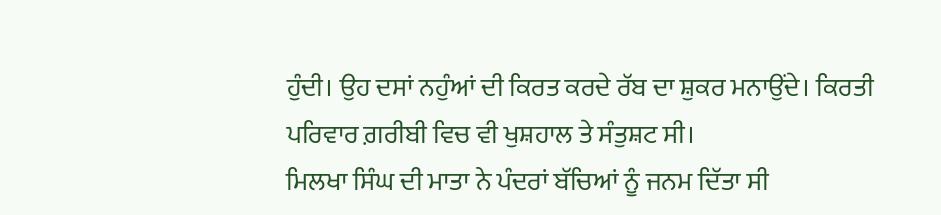ਹੁੰਦੀ। ਉਹ ਦਸਾਂ ਨਹੁੰਆਂ ਦੀ ਕਿਰਤ ਕਰਦੇ ਰੱਬ ਦਾ ਸ਼ੁਕਰ ਮਨਾਉਂਦੇ। ਕਿਰਤੀ ਪਰਿਵਾਰ ਗ਼ਰੀਬੀ ਵਿਚ ਵੀ ਖੁਸ਼ਹਾਲ ਤੇ ਸੰਤੁਸ਼ਟ ਸੀ।
ਮਿਲਖਾ ਸਿੰਘ ਦੀ ਮਾਤਾ ਨੇ ਪੰਦਰਾਂ ਬੱਚਿਆਂ ਨੂੰ ਜਨਮ ਦਿੱਤਾ ਸੀ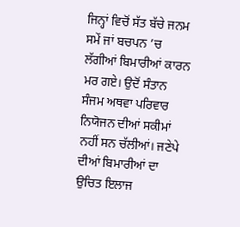ਜਿਨ੍ਹਾਂ ਵਿਚੋਂ ਸੱਤ ਬੱਚੇ ਜਨਮ ਸਮੇਂ ਜਾਂ ਬਚਪਨ ’ਚ ਲੱਗੀਆਂ ਬਿਮਾਰੀਆਂ ਕਾਰਨ ਮਰ ਗਏ। ਉਦੋਂ ਸੰਤਾਨ ਸੰਜਮ ਅਥਵਾ ਪਰਿਵਾਰ ਨਿਯੋਜਨ ਦੀਆਂ ਸਕੀਮਾਂ ਨਹੀਂ ਸਨ ਚੱਲੀਆਂ। ਜਣੇਪੇ ਦੀਆਂ ਬਿਮਾਰੀਆਂ ਦਾ ਉਚਿਤ ਇਲਾਜ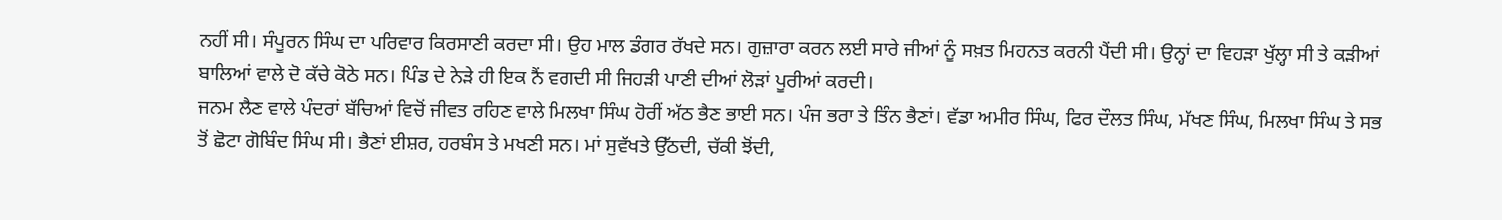ਨਹੀਂ ਸੀ। ਸੰਪੂਰਨ ਸਿੰਘ ਦਾ ਪਰਿਵਾਰ ਕਿਰਸਾਣੀ ਕਰਦਾ ਸੀ। ਉਹ ਮਾਲ ਡੰਗਰ ਰੱਖਦੇ ਸਨ। ਗੁਜ਼ਾਰਾ ਕਰਨ ਲਈ ਸਾਰੇ ਜੀਆਂ ਨੂੰ ਸਖ਼ਤ ਮਿਹਨਤ ਕਰਨੀ ਪੈਂਦੀ ਸੀ। ਉਨ੍ਹਾਂ ਦਾ ਵਿਹੜਾ ਖੁੱਲ੍ਹਾ ਸੀ ਤੇ ਕੜੀਆਂ ਬਾਲਿਆਂ ਵਾਲੇ ਦੋ ਕੱਚੇ ਕੋਠੇ ਸਨ। ਪਿੰਡ ਦੇ ਨੇੜੇ ਹੀ ਇਕ ਨੈਂ ਵਗਦੀ ਸੀ ਜਿਹੜੀ ਪਾਣੀ ਦੀਆਂ ਲੋੜਾਂ ਪੂਰੀਆਂ ਕਰਦੀ।
ਜਨਮ ਲੈਣ ਵਾਲੇ ਪੰਦਰਾਂ ਬੱਚਿਆਂ ਵਿਚੋਂ ਜੀਵਤ ਰਹਿਣ ਵਾਲੇ ਮਿਲਖਾ ਸਿੰਘ ਹੋਰੀਂ ਅੱਠ ਭੈਣ ਭਾਈ ਸਨ। ਪੰਜ ਭਰਾ ਤੇ ਤਿੰਨ ਭੈਣਾਂ। ਵੱਡਾ ਅਮੀਰ ਸਿੰਘ, ਫਿਰ ਦੌਲਤ ਸਿੰਘ, ਮੱਖਣ ਸਿੰਘ, ਮਿਲਖਾ ਸਿੰਘ ਤੇ ਸਭ ਤੋਂ ਛੋਟਾ ਗੋਬਿੰਦ ਸਿੰਘ ਸੀ। ਭੈਣਾਂ ਈਸ਼ਰ, ਹਰਬੰਸ ਤੇ ਮਖਣੀ ਸਨ। ਮਾਂ ਸੁਵੱਖਤੇ ਉੱਠਦੀ, ਚੱਕੀ ਝੋਂਦੀ,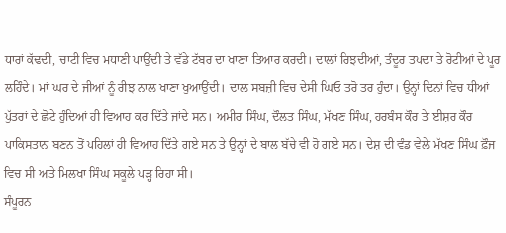ਧਾਰਾਂ ਕੱਢਦੀ, ਚਾਟੀ ਵਿਚ ਮਧਾਣੀ ਪਾਉਂਦੀ ਤੇ ਵੱਡੇ ਟੱਬਰ ਦਾ ਖਾਣਾ ਤਿਆਰ ਕਰਦੀ। ਦਾਲਾਂ ਰਿਝਦੀਆਂ, ਤੰਦੂਰ ਤਪਦਾ ਤੇ ਰੋਟੀਆਂ ਦੇ ਪੂਰ ਲਹਿੰਦੇ। ਮਾਂ ਘਰ ਦੇ ਜੀਆਂ ਨੂੰ ਰੀਝ ਨਾਲ ਖਾਣਾ ਖੁਆਉਂਦੀ। ਦਾਲ ਸਬਜ਼ੀ ਵਿਚ ਦੇਸੀ ਘਿਓ ਤਰੋ ਤਰ ਹੁੰਦਾ। ਉਨ੍ਹਾਂ ਦਿਨਾਂ ਵਿਚ ਧੀਆਂ ਪੁੱਤਰਾਂ ਦੇ ਛੋਟੇ ਹੁੰਦਿਆਂ ਹੀ ਵਿਆਹ ਕਰ ਦਿੱਤੇ ਜਾਂਦੇ ਸਨ। ਅਮੀਰ ਸਿੰਘ, ਦੌਲਤ ਸਿੰਘ, ਮੱਖਣ ਸਿੰਘ, ਹਰਬੰਸ ਕੌਰ ਤੇ ਈਸ਼ਰ ਕੌਰ ਪਾਕਿਸਤਾਨ ਬਣਨ ਤੋਂ ਪਹਿਲਾਂ ਹੀ ਵਿਆਹ ਦਿੱਤੇ ਗਏ ਸਨ ਤੇ ਉਨ੍ਹਾਂ ਦੇ ਬਾਲ ਬੱਚੇ ਵੀ ਹੋ ਗਏ ਸਨ। ਦੇਸ਼ ਦੀ ਵੰਡ ਵੇਲੇ ਮੱਖਣ ਸਿੰਘ ਫ਼ੌਜ ਵਿਚ ਸੀ ਅਤੇ ਮਿਲਖਾ ਸਿੰਘ ਸਕੂਲੇ ਪੜ੍ਹ ਰਿਹਾ ਸੀ।
ਸੰਪੂਰਨ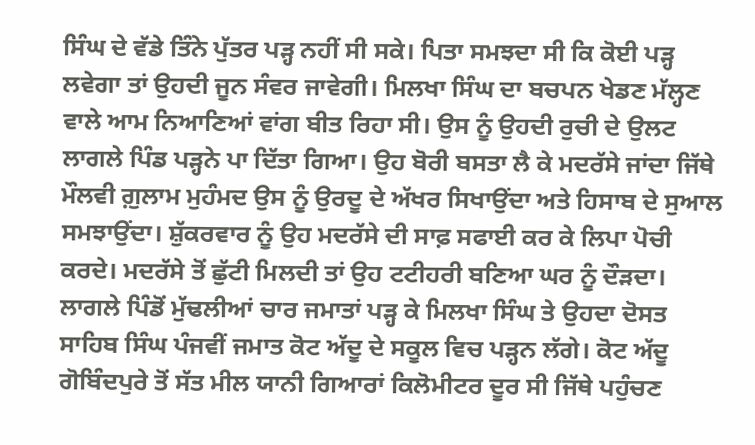ਸਿੰਘ ਦੇ ਵੱਡੇ ਤਿੰਨੇ ਪੁੱਤਰ ਪੜ੍ਹ ਨਹੀਂ ਸੀ ਸਕੇ। ਪਿਤਾ ਸਮਝਦਾ ਸੀ ਕਿ ਕੋਈ ਪੜ੍ਹ ਲਵੇਗਾ ਤਾਂ ਉਹਦੀ ਜੂਨ ਸੰਵਰ ਜਾਵੇਗੀ। ਮਿਲਖਾ ਸਿੰਘ ਦਾ ਬਚਪਨ ਖੇਡਣ ਮੱਲ੍ਹਣ ਵਾਲੇ ਆਮ ਨਿਆਣਿਆਂ ਵਾਂਗ ਬੀਤ ਰਿਹਾ ਸੀ। ਉਸ ਨੂੰ ਉਹਦੀ ਰੁਚੀ ਦੇ ਉਲਟ ਲਾਗਲੇ ਪਿੰਡ ਪੜ੍ਹਨੇ ਪਾ ਦਿੱਤਾ ਗਿਆ। ਉਹ ਬੋਰੀ ਬਸਤਾ ਲੈ ਕੇ ਮਦਰੱਸੇ ਜਾਂਦਾ ਜਿੱਥੇ ਮੌਲਵੀ ਗ਼ੁਲਾਮ ਮੁਹੰਮਦ ਉਸ ਨੂੰ ਉਰਦੂ ਦੇ ਅੱਖਰ ਸਿਖਾਉਂਦਾ ਅਤੇ ਹਿਸਾਬ ਦੇ ਸੁਆਲ ਸਮਝਾਉਂਦਾ। ਸ਼ੁੱਕਰਵਾਰ ਨੂੰ ਉਹ ਮਦਰੱਸੇ ਦੀ ਸਾਫ਼ ਸਫਾਈ ਕਰ ਕੇ ਲਿਪਾ ਪੋਚੀ ਕਰਦੇ। ਮਦਰੱਸੇ ਤੋਂ ਛੁੱਟੀ ਮਿਲਦੀ ਤਾਂ ਉਹ ਟਟੀਹਰੀ ਬਣਿਆ ਘਰ ਨੂੰ ਦੌੜਦਾ।
ਲਾਗਲੇ ਪਿੰਡੋਂ ਮੁੱਢਲੀਆਂ ਚਾਰ ਜਮਾਤਾਂ ਪੜ੍ਹ ਕੇ ਮਿਲਖਾ ਸਿੰਘ ਤੇ ਉਹਦਾ ਦੋਸਤ ਸਾਹਿਬ ਸਿੰਘ ਪੰਜਵੀਂ ਜਮਾਤ ਕੋਟ ਅੱਦੂ ਦੇ ਸਕੂਲ ਵਿਚ ਪੜ੍ਹਨ ਲੱਗੇ। ਕੋਟ ਅੱਦੂ ਗੋਬਿੰਦਪੁਰੇ ਤੋਂ ਸੱਤ ਮੀਲ ਯਾਨੀ ਗਿਆਰਾਂ ਕਿਲੋਮੀਟਰ ਦੂਰ ਸੀ ਜਿੱਥੇ ਪਹੁੰਚਣ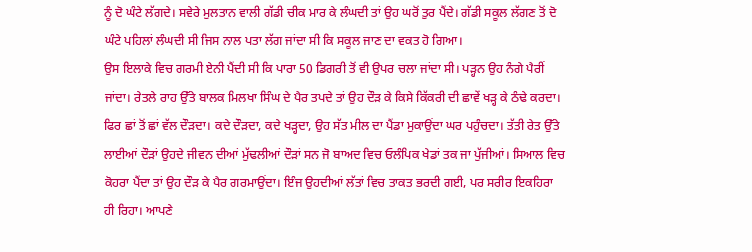ਨੂੰ ਦੋ ਘੰਟੇ ਲੱਗਦੇ। ਸਵੇਰੇ ਮੁਲਤਾਨ ਵਾਲੀ ਗੱਡੀ ਚੀਕ ਮਾਰ ਕੇ ਲੰਘਦੀ ਤਾਂ ਉਹ ਘਰੋਂ ਤੁਰ ਪੈਂਦੇ। ਗੱਡੀ ਸਕੂਲ ਲੱਗਣ ਤੋਂ ਦੋ ਘੰਟੇ ਪਹਿਲਾਂ ਲੰਘਦੀ ਸੀ ਜਿਸ ਨਾਲ ਪਤਾ ਲੱਗ ਜਾਂਦਾ ਸੀ ਕਿ ਸਕੂਲ ਜਾਣ ਦਾ ਵਕਤ ਹੋ ਗਿਆ।
ਉਸ ਇਲਾਕੇ ਵਿਚ ਗਰਮੀ ਏਨੀ ਪੈਂਦੀ ਸੀ ਕਿ ਪਾਰਾ 50 ਡਿਗਰੀ ਤੋਂ ਵੀ ਉਪਰ ਚਲਾ ਜਾਂਦਾ ਸੀ। ਪੜ੍ਹਨ ਉਹ ਨੰਗੇ ਪੈਰੀਂ ਜਾਂਦਾ। ਰੇਤਲੇ ਰਾਹ ਉੱਤੇ ਬਾਲਕ ਮਿਲਖਾ ਸਿੰਘ ਦੇ ਪੈਰ ਤਪਦੇ ਤਾਂ ਉਹ ਦੌੜ ਕੇ ਕਿਸੇ ਕਿੱਕਰੀ ਦੀ ਛਾਵੇਂ ਖੜ੍ਹ ਕੇ ਠੰਢੇ ਕਰਦਾ। ਫਿਰ ਛਾਂ ਤੋਂ ਛਾਂ ਵੱਲ ਦੌੜਦਾ। ਕਦੇ ਦੌੜਦਾ, ਕਦੇ ਖੜ੍ਹਦਾ, ਉਹ ਸੱਤ ਮੀਲ ਦਾ ਪੈਂਡਾ ਮੁਕਾਉਂਦਾ ਘਰ ਪਹੁੰਚਦਾ। ਤੱਤੀ ਰੇਤ ਉੱਤੇ ਲਾਈਆਂ ਦੌੜਾਂ ਉਹਦੇ ਜੀਵਨ ਦੀਆਂ ਮੁੱਢਲੀਆਂ ਦੌੜਾਂ ਸਨ ਜੋ ਬਾਅਦ ਵਿਚ ਓਲੰਪਿਕ ਖੇਡਾਂ ਤਕ ਜਾ ਪੁੱਜੀਆਂ। ਸਿਆਲ ਵਿਚ ਕੋਹਰਾ ਪੈਂਦਾ ਤਾਂ ਉਹ ਦੌੜ ਕੇ ਪੈਰ ਗਰਮਾਉਂਦਾ। ਇੰਜ ਉਹਦੀਆਂ ਲੱਤਾਂ ਵਿਚ ਤਾਕਤ ਭਰਦੀ ਗਈ, ਪਰ ਸਰੀਰ ਇਕਹਿਰਾ ਹੀ ਰਿਹਾ। ਆਪਣੇ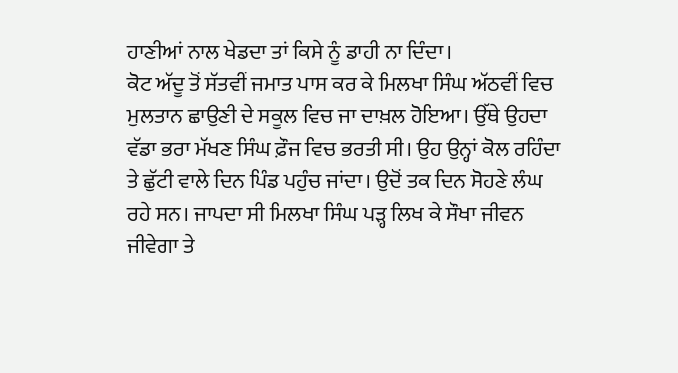ਹਾਣੀਆਂ ਨਾਲ ਖੇਡਦਾ ਤਾਂ ਕਿਸੇ ਨੂੰ ਡਾਹੀ ਨਾ ਦਿੰਦਾ।
ਕੋਟ ਅੱਦੂ ਤੋਂ ਸੱਤਵੀਂ ਜਮਾਤ ਪਾਸ ਕਰ ਕੇ ਮਿਲਖਾ ਸਿੰਘ ਅੱਠਵੀਂ ਵਿਚ ਮੁਲਤਾਨ ਛਾਉਣੀ ਦੇ ਸਕੂਲ ਵਿਚ ਜਾ ਦਾਖ਼ਲ ਹੋਇਆ। ਉੱਥੇ ਉਹਦਾ ਵੱਡਾ ਭਰਾ ਮੱਖਣ ਸਿੰਘ ਫ਼ੌਜ ਵਿਚ ਭਰਤੀ ਸੀ। ਉਹ ਉਨ੍ਹਾਂ ਕੋਲ ਰਹਿੰਦਾ ਤੇ ਛੁੱਟੀ ਵਾਲੇ ਦਿਨ ਪਿੰਡ ਪਹੁੰਚ ਜਾਂਦਾ। ਉਦੋਂ ਤਕ ਦਿਨ ਸੋਹਣੇ ਲੰਘ ਰਹੇ ਸਨ। ਜਾਪਦਾ ਸੀ ਮਿਲਖਾ ਸਿੰਘ ਪੜ੍ਹ ਲਿਖ ਕੇ ਸੌਖਾ ਜੀਵਨ ਜੀਵੇਗਾ ਤੇ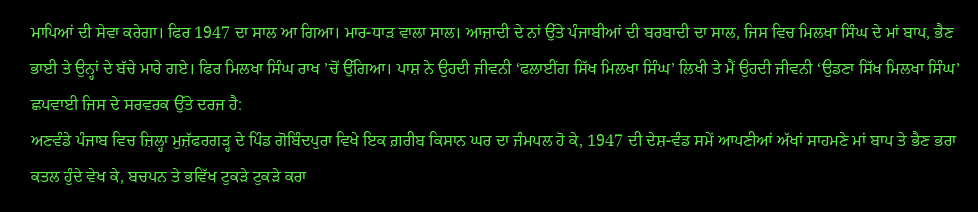ਮਾਪਿਆਂ ਦੀ ਸੇਵਾ ਕਰੇਗਾ। ਫਿਰ 1947 ਦਾ ਸਾਲ ਆ ਗਿਆ। ਮਾਰ-ਧਾੜ ਵਾਲਾ ਸਾਲ। ਆਜ਼ਾਦੀ ਦੇ ਨਾਂ ਉੱਤੇ ਪੰਜਾਬੀਆਂ ਦੀ ਬਰਬਾਦੀ ਦਾ ਸਾਲ, ਜਿਸ ਵਿਚ ਮਿਲਖਾ ਸਿੰਘ ਦੇ ਮਾਂ ਬਾਪ, ਭੈਣ ਭਾਈ ਤੇ ਉਨ੍ਹਾਂ ਦੇ ਬੱਚੇ ਮਾਰੇ ਗਏ। ਫਿਰ ਮਿਲਖਾ ਸਿੰਘ ਰਾਖ ’ਚੋਂ ਉੱਗਿਆ। ਪਾਸ਼ ਨੇ ਉਹਦੀ ਜੀਵਨੀ ‘ਫਲਾਈਂਗ ਸਿੱਖ ਮਿਲਖਾ ਸਿੰਘ’ ਲਿਖੀ ਤੇ ਮੈਂ ਉਹਦੀ ਜੀਵਨੀ ‘ਉਡਣਾ ਸਿੱਖ ਮਿਲਖਾ ਸਿੰਘ’ ਛਪਵਾਈ ਜਿਸ ਦੇ ਸਰਵਰਕ ਉੱਤੇ ਦਰਜ ਹੈ:
ਅਣਵੰਡੇ ਪੰਜਾਬ ਵਿਚ ਜ਼ਿਲ੍ਹਾ ਮੁਜ਼ੱਫਰਗੜ੍ਹ ਦੇ ਪਿੰਡ ਗੋਬਿੰਦਪੁਰਾ ਵਿਖੇ ਇਕ ਗ਼ਰੀਬ ਕਿਸਾਨ ਘਰ ਦਾ ਜੰਮਪਲ ਹੋ ਕੇ, 1947 ਦੀ ਦੇਸ਼-ਵੰਡ ਸਮੇਂ ਆਪਣੀਆਂ ਅੱਖਾਂ ਸਾਹਮਣੇ ਮਾਂ ਬਾਪ ਤੇ ਭੈਣ ਭਰਾ ਕਤਲ ਹੁੰਦੇ ਵੇਖ ਕੇ, ਬਚਪਨ ਤੇ ਭਵਿੱਖ ਟੁਕੜੇ ਟੁਕੜੇ ਕਰਾ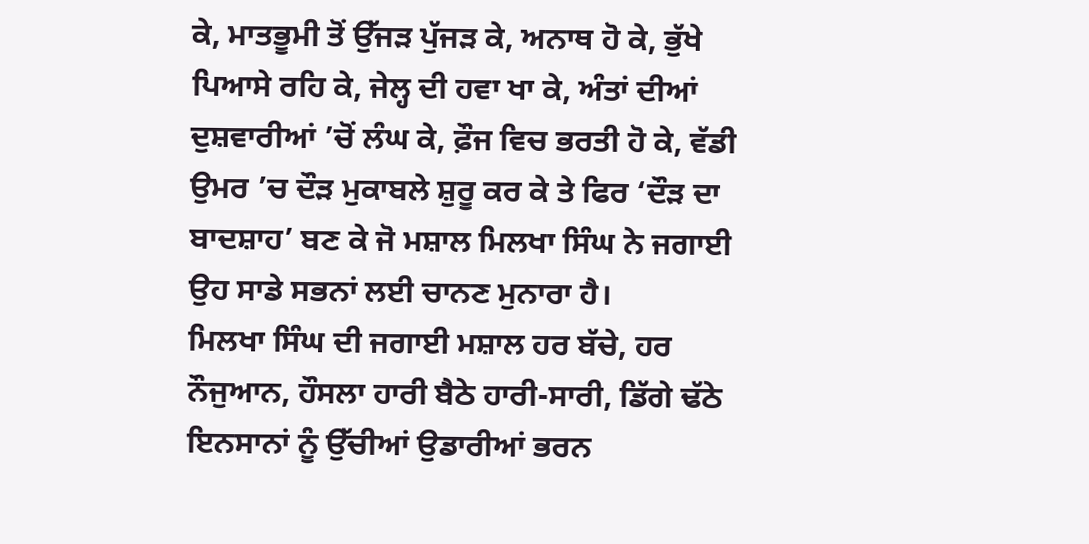ਕੇ, ਮਾਤਭੂਮੀ ਤੋਂ ਉੱਜੜ ਪੁੱਜੜ ਕੇ, ਅਨਾਥ ਹੋ ਕੇ, ਭੁੱਖੇ ਪਿਆਸੇ ਰਹਿ ਕੇ, ਜੇਲ੍ਹ ਦੀ ਹਵਾ ਖਾ ਕੇ, ਅੰਤਾਂ ਦੀਆਂ ਦੁਸ਼ਵਾਰੀਆਂ ’ਚੋਂ ਲੰਘ ਕੇ, ਫ਼ੌਜ ਵਿਚ ਭਰਤੀ ਹੋ ਕੇ, ਵੱਡੀ ਉਮਰ ’ਚ ਦੌੜ ਮੁਕਾਬਲੇ ਸ਼ੁਰੂ ਕਰ ਕੇ ਤੇ ਫਿਰ ‘ਦੌੜ ਦਾ ਬਾਦਸ਼ਾਹ’ ਬਣ ਕੇ ਜੋ ਮਸ਼ਾਲ ਮਿਲਖਾ ਸਿੰਘ ਨੇ ਜਗਾਈ ਉਹ ਸਾਡੇ ਸਭਨਾਂ ਲਈ ਚਾਨਣ ਮੁਨਾਰਾ ਹੈ।
ਮਿਲਖਾ ਸਿੰਘ ਦੀ ਜਗਾਈ ਮਸ਼ਾਲ ਹਰ ਬੱਚੇ, ਹਰ ਨੌਜੁਆਨ, ਹੌਸਲਾ ਹਾਰੀ ਬੈਠੇ ਹਾਰੀ-ਸਾਰੀ, ਡਿੱਗੇ ਢੱਠੇ ਇਨਸਾਨਾਂ ਨੂੰ ਉੱਚੀਆਂ ਉਡਾਰੀਆਂ ਭਰਨ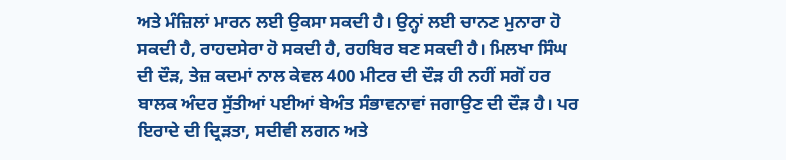ਅਤੇ ਮੰਜ਼ਿਲਾਂ ਮਾਰਨ ਲਈ ਉਕਸਾ ਸਕਦੀ ਹੈ। ਉਨ੍ਹਾਂ ਲਈ ਚਾਨਣ ਮੁਨਾਰਾ ਹੋ ਸਕਦੀ ਹੈ, ਰਾਹਦਸੇਰਾ ਹੋ ਸਕਦੀ ਹੈ, ਰਹਬਿਰ ਬਣ ਸਕਦੀ ਹੈ। ਮਿਲਖਾ ਸਿੰਘ ਦੀ ਦੌੜ, ਤੇਜ਼ ਕਦਮਾਂ ਨਾਲ ਕੇਵਲ 400 ਮੀਟਰ ਦੀ ਦੌੜ ਹੀ ਨਹੀਂ ਸਗੋਂ ਹਰ ਬਾਲਕ ਅੰਦਰ ਸੁੱਤੀਆਂ ਪਈਆਂ ਬੇਅੰਤ ਸੰਭਾਵਨਾਵਾਂ ਜਗਾਉਣ ਦੀ ਦੌੜ ਹੈ। ਪਰ ਇਰਾਦੇ ਦੀ ਦ੍ਰਿੜਤਾ, ਸਦੀਵੀ ਲਗਨ ਅਤੇ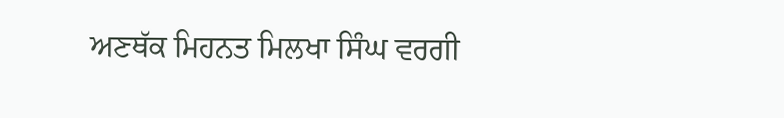ਅਣਥੱਕ ਮਿਹਨਤ ਮਿਲਖਾ ਸਿੰਘ ਵਰਗੀ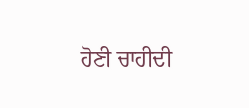ਹੋਣੀ ਚਾਹੀਦੀ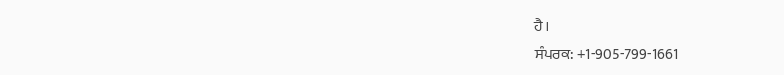ਹੈ।
ਸੰਪਰਕ: +1-905-799-1661